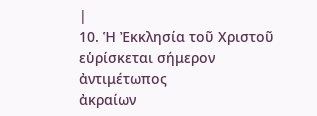|
10. Ἡ Ἐκκλησία τοῦ Χριστοῦ εὑρίσκεται σήμερον ἀντιμέτωπος
ἀκραίων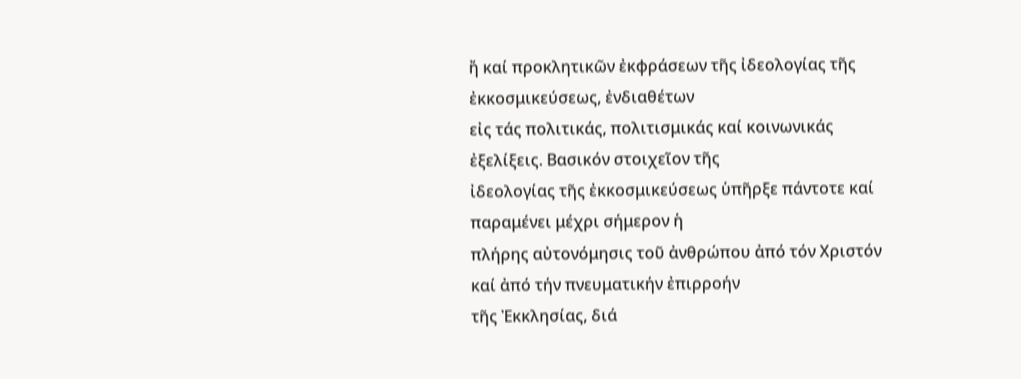ἤ καί προκλητικῶν ἐκφράσεων τῆς ἰδεολογίας τῆς ἐκκοσμικεύσεως, ἐνδιαθέτων
εἰς τάς πολιτικάς, πολιτισμικάς καί κοινωνικάς ἐξελίξεις. Βασικόν στοιχεῖον τῆς
ἰδεολογίας τῆς ἐκκοσμικεύσεως ὑπῆρξε πάντοτε καί παραμένει μέχρι σήμερον ἡ
πλήρης αὐτονόμησις τοῦ ἀνθρώπου ἀπό τόν Χριστόν καί ἀπό τήν πνευματικήν ἐπιρροήν
τῆς Ἐκκλησίας, διά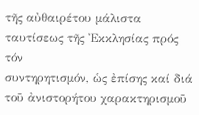τῆς αὐθαιρέτου μάλιστα ταυτίσεως τῆς Ἐκκλησίας πρός τόν
συντηρητισμόν, ὡς ἐπίσης καί διά τοῦ ἀνιστορήτου χαρακτηρισμοῦ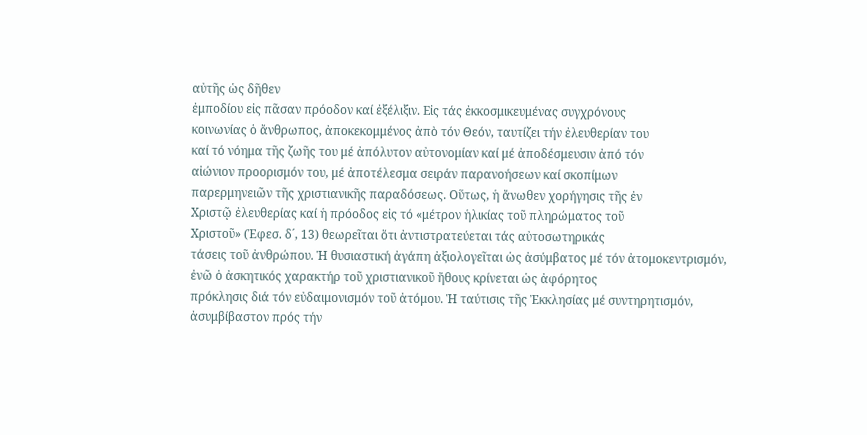αὐτῆς ὡς δῆθεν
ἐμποδίου εἰς πᾶσαν πρόοδον καί ἐξέλιξιν. Εἰς τάς ἐκκοσμικευμένας συγχρόνους
κοινωνίας ὁ ἄνθρωπος, ἀποκεκομμένος ἀπὸ τόν Θεόν, ταυτίζει τήν ἐλευθερίαν του
καί τό νόημα τῆς ζωῆς του μέ ἀπόλυτον αὐτονομίαν καί μέ ἀποδέσμευσιν ἀπό τόν
αἰώνιον προορισμόν του, μέ ἀποτέλεσμα σειράν παρανοήσεων καί σκοπίμων
παρερμηνειῶν τῆς χριστιανικῆς παραδόσεως. Οὕτως, ἡ ἄνωθεν χορήγησις τῆς ἐν
Χριστῷ ἐλευθερίας καί ἡ πρόοδος εἰς τό «μέτρον ἡλικίας τοῦ πληρώματος τοῦ
Χριστοῦ» (Ἐφεσ. δ´, 13) θεωρεῖται ὅτι ἀντιστρατεύεται τάς αὐτοσωτηρικάς
τάσεις τοῦ ἀνθρώπου. Ἡ θυσιαστική ἀγάπη ἀξιολογεῖται ὡς ἀσύμβατος μέ τόν ἀτομοκεντρισμόν,
ἐνῶ ὁ ἀσκητικός χαρακτήρ τοῦ χριστιανικοῦ ἤθους κρίνεται ὡς ἀφόρητος
πρόκλησις διά τόν εὐδαιμονισμόν τοῦ ἀτόμου. Ἡ ταύτισις τῆς Ἐκκλησίας μέ συντηρητισμόν, ἀσυμβίβαστον πρός τήν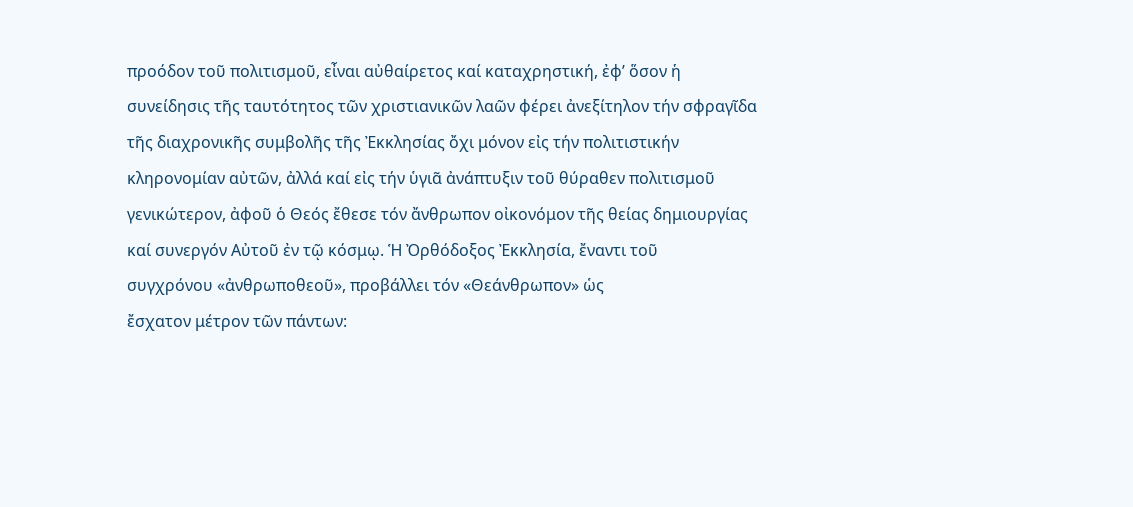προόδον τοῦ πολιτισμοῦ, εἶναι αὐθαίρετος καί καταχρηστική, ἐφ’ ὅσον ἡ
συνείδησις τῆς ταυτότητος τῶν χριστιανικῶν λαῶν φέρει ἀνεξίτηλον τήν σφραγῖδα
τῆς διαχρονικῆς συμβολῆς τῆς Ἐκκλησίας ὄχι μόνον εἰς τήν πολιτιστικήν
κληρονομίαν αὐτῶν, ἀλλά καί εἰς τήν ὑγιᾶ ἀνάπτυξιν τοῦ θύραθεν πολιτισμοῦ
γενικώτερον, ἀφοῦ ὁ Θεός ἔθεσε τόν ἄνθρωπον οἰκονόμον τῆς θείας δημιουργίας
καί συνεργόν Αὐτοῦ ἐν τῷ κόσμῳ. Ἡ Ὀρθόδοξος Ἐκκλησία, ἔναντι τοῦ
συγχρόνου «ἀνθρωποθεοῦ», προβάλλει τόν «Θεάνθρωπον» ὡς
ἔσχατον μέτρον τῶν πάντων: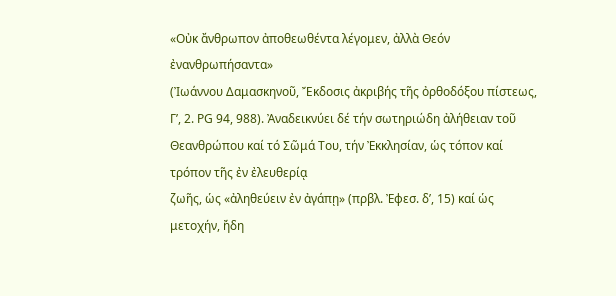«Οὐκ ἄνθρωπον ἀποθεωθέντα λέγομεν, ἀλλὰ Θεόν ἐνανθρωπήσαντα»
(Ἰωάννου Δαμασκηνοῦ, Ἔκδοσις ἀκριβής τῆς ὀρθοδόξου πίστεως,
Γ’, 2. PG 94, 988). Ἀναδεικνύει δέ τήν σωτηριώδη ἀλήθειαν τοῦ
Θεανθρώπου καί τό Σῶμά Του, τήν Ἐκκλησίαν, ὡς τόπον καί τρόπον τῆς ἐν ἐλευθερίᾳ
ζωῆς, ὡς «ἀληθεύειν ἐν ἀγάπῃ» (πρβλ. Ἐφεσ. δ’, 15) καί ὡς μετοχήν, ἤδη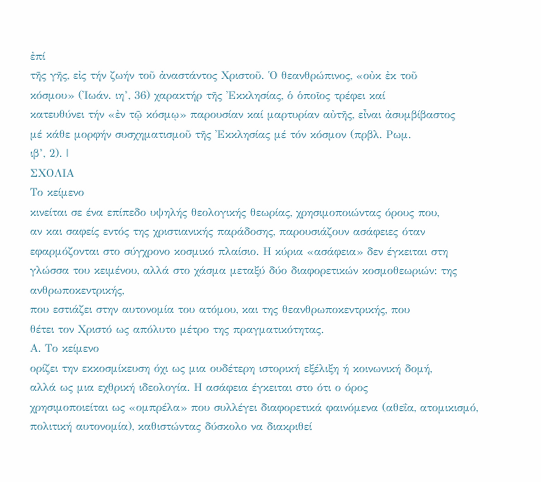ἐπί
τῆς γῆς, εἰς τήν ζωήν τοῦ ἀναστάντος Χριστοῦ. Ὁ θεανθρώπινος, «οὐκ ἐκ τοῦ
κόσμου» (Ἰωάν. ιη’, 36) χαρακτήρ τῆς Ἐκκλησίας, ὁ ὁποῖος τρέφει καί
κατευθύνει τήν «ἐν τῷ κόσμῳ» παρουσίαν καί μαρτυρίαν αὐτῆς, εἶναι ἀσυμβίβαστος
μέ κάθε μορφήν συσχηματισμοῦ τῆς Ἐκκλησίας μέ τόν κόσμον (πρβλ. Ρωμ.
ιβ’, 2). |
ΣΧΟΛΙΑ
Το κείμενο
κινείται σε ένα επίπεδο υψηλής θεολογικής θεωρίας, χρησιμοποιώντας όρους που,
αν και σαφείς εντός της χριστιανικής παράδοσης, παρουσιάζουν ασάφειες όταν
εφαρμόζονται στο σύγχρονο κοσμικό πλαίσιο. Η κύρια «ασάφεια» δεν έγκειται στη
γλώσσα του κειμένου, αλλά στο χάσμα μεταξύ δύο διαφορετικών κοσμοθεωριών: της ανθρωποκεντρικής,
που εστιάζει στην αυτονομία του ατόμου, και της θεανθρωποκεντρικής, που
θέτει τον Χριστό ως απόλυτο μέτρο της πραγματικότητας.
Α. Το κείμενο
ορίζει την εκκοσμίκευση όχι ως μια ουδέτερη ιστορική εξέλιξη ή κοινωνική δομή,
αλλά ως μια εχθρική ιδεολογία. Η ασάφεια έγκειται στο ότι ο όρος
χρησιμοποιείται ως «ομπρέλα» που συλλέγει διαφορετικά φαινόμενα (αθεΐα, ατομικισμό,
πολιτική αυτονομία), καθιστώντας δύσκολο να διακριθεί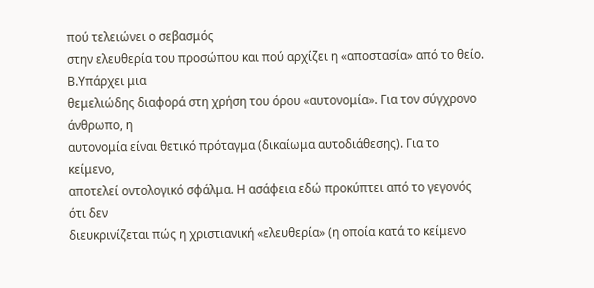πού τελειώνει ο σεβασμός
στην ελευθερία του προσώπου και πού αρχίζει η «αποστασία» από το θείο.
Β.Υπάρχει μια
θεμελιώδης διαφορά στη χρήση του όρου «αυτονομία». Για τον σύγχρονο άνθρωπο, η
αυτονομία είναι θετικό πρόταγμα (δικαίωμα αυτοδιάθεσης). Για το κείμενο,
αποτελεί οντολογικό σφάλμα. Η ασάφεια εδώ προκύπτει από το γεγονός ότι δεν
διευκρινίζεται πώς η χριστιανική «ελευθερία» (η οποία κατά το κείμενο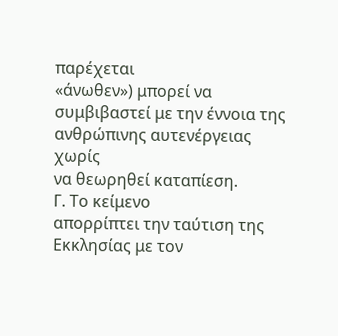παρέχεται
«άνωθεν») μπορεί να συμβιβαστεί με την έννοια της ανθρώπινης αυτενέργειας χωρίς
να θεωρηθεί καταπίεση.
Γ. Το κείμενο
απορρίπτει την ταύτιση της Εκκλησίας με τον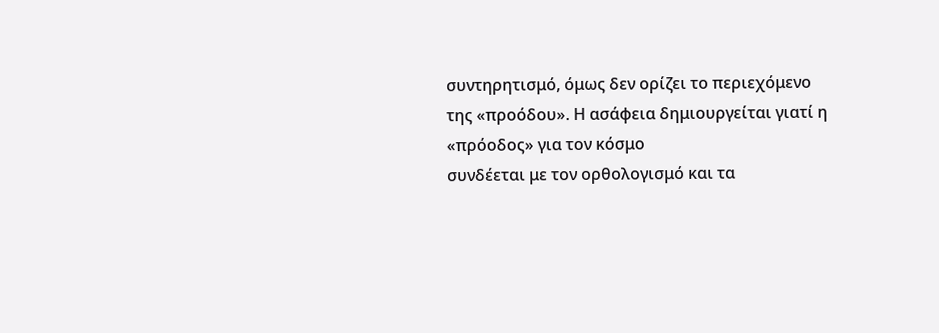συντηρητισμό, όμως δεν ορίζει το περιεχόμενο
της «προόδου». Η ασάφεια δημιουργείται γιατί η «πρόοδος» για τον κόσμο
συνδέεται με τον ορθολογισμό και τα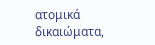ατομικά δικαιώματα,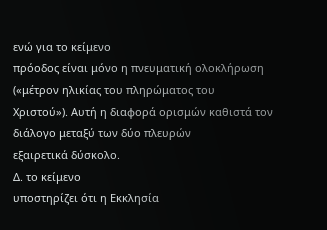ενώ για το κείμενο
πρόοδος είναι μόνο η πνευματική ολοκλήρωση («μέτρον ηλικίας του πληρώματος του
Χριστού»). Αυτή η διαφορά ορισμών καθιστά τον διάλογο μεταξύ των δύο πλευρών
εξαιρετικά δύσκολο.
Δ. το κείμενο
υποστηρίζει ότι η Εκκλησία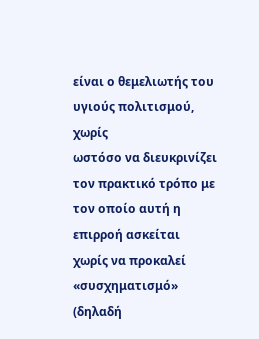είναι ο θεμελιωτής του υγιούς πολιτισμού, χωρίς
ωστόσο να διευκρινίζει τον πρακτικό τρόπο με τον οποίο αυτή η επιρροή ασκείται
χωρίς να προκαλεί «συσχηματισμό» (δηλαδή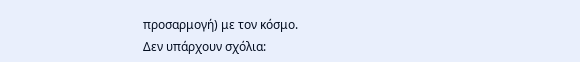προσαρμογή) με τον κόσμο.
Δεν υπάρχουν σχόλια: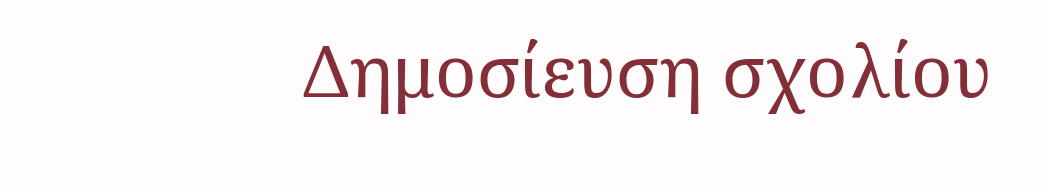Δημοσίευση σχολίου